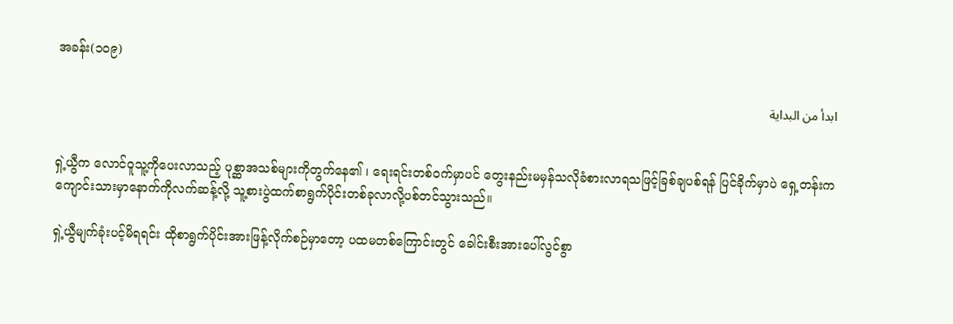အခန်း(၁၀၉)

ابدأ من البداية


ရှဲ့ယွီက လောင်ဝူသူ့ကိုပေးလာသည့် ပုစ္ဆာအသစ်များကိုတွက်နေ၏ ၊ ရေးရင်းတစ်ဝက်မှာပင် တွေးနည်းမမှန်သလိုခံစားလာရသဖြင့်ခြစ်ချပစ်ရန် ပြင်ခိုက်မှာပဲ ရှေ့တန်းကကျောင်းသားမှာနောက်ကိုလက်ဆန့်လို့ သူ့စားပွဲထက်စာရွက်ပိုင်းတစ်ခုလာလို့ပစ်တင်သွားသည်။

ရှဲ့ယွီမျက်ခုံးပင့်မိရရင်း ထိုစာရွက်ပိုင်းအားဖြန့်လိုက်စဉ်မှာတော့ ပထမတစ်ကြောင်းတွင် ခေါင်းစီးအားပေါ်လွင်စွာ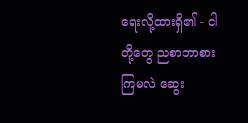ရေးလို့ထားရှိ၏ - ငါတို့တွေ ညစာဘာစားကြမလဲ ဆွေး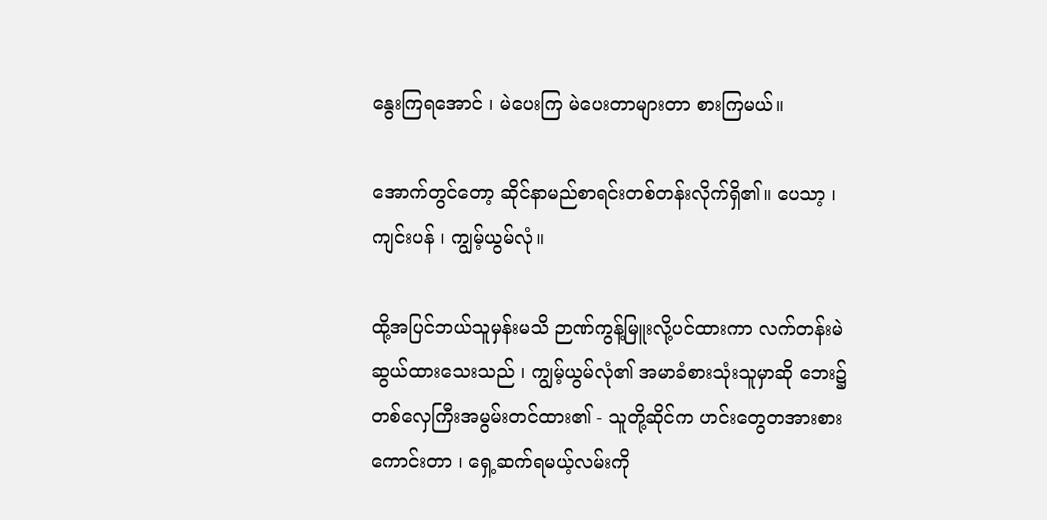နွေးကြရအောင် ၊ မဲပေးကြ မဲပေးတာများတာ စားကြမယ်။

အောက်တွင်တော့ ဆိုင်နာမည်စာရင်းတစ်တန်းလိုက်ရှိ၏။ ပေသာ့ ၊ ကျင်းပန် ၊ ကျွမ့်ယွမ်လုံ။

ထို့အပြင်ဘယ်သူမှန်းမသိ ဉာဏ်ကွန့်မြူးလို့ပင်ထားကာ လက်တန်းမဲဆွယ်ထားသေးသည် ၊ ကျွမ့်ယွမ်လုံ၏ အမာခံစားသုံးသူမှာဆို ဘေး၌တစ်လှေကြီးအမွမ်းတင်ထား၏ - သူတို့ဆိုင်က ဟင်းတွေတအားစားကောင်းတာ ၊ ရှေ့ဆက်ရမယ့်လမ်းကို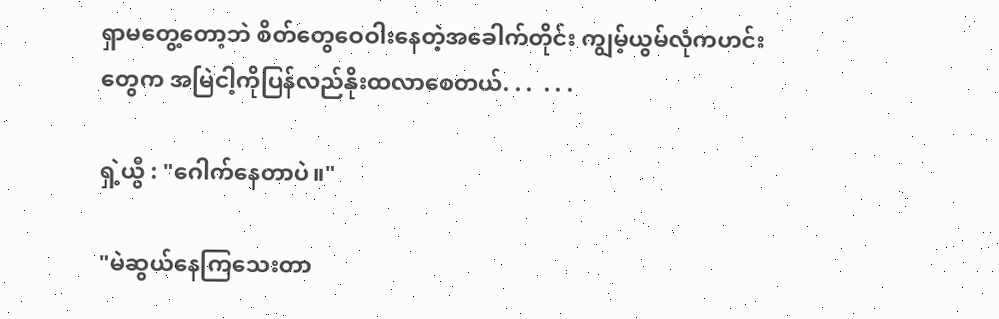ရှာမတွေ့တော့ဘဲ စိတ်တွေဝေဝါးနေတဲ့အခေါက်တိုင်း ကျွမ့်ယွမ်လုံကဟင်းတွေက အမြဲငါ့ကိုပြန်လည်နိုးထလာစေတယ်. . .  . . .

ရှဲ့ယွီ : "ဂေါက်နေတာပဲ။"

"မဲဆွယ်နေကြသေးတာ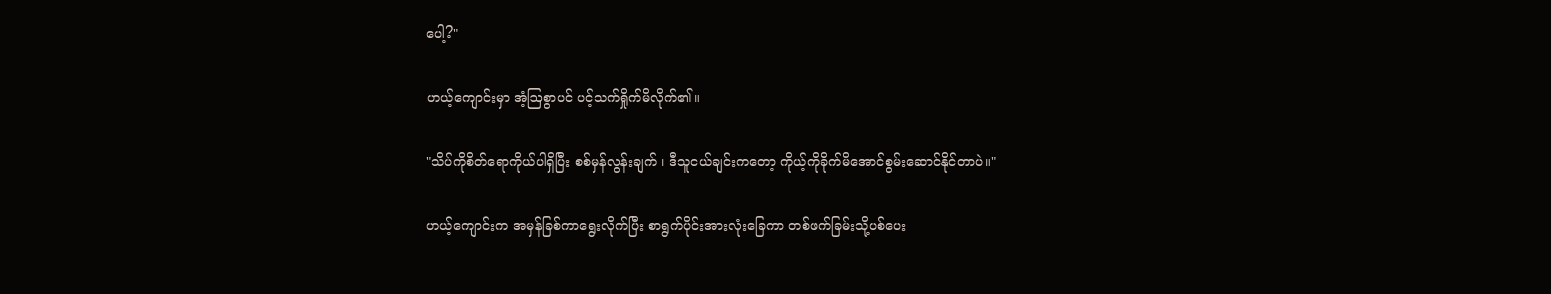ပေါ့?"

ဟယ့်ကျောင်းမှာ အံ့ဩစွာပင် ပင့်သက်ရှိုက်မိလိုက်၏။

"သိပ်ကိုစိတ်ရောကိုယ်ပါရှိပြီး စစ်မှန်လွန်းချက် ၊ ဒီသူငယ်ချင်းကတော့ ကိုယ့်ကိုခိုက်မိအောင်စွမ်းဆောင်နိုင်တာပဲ။"

ဟယ့်ကျောင်းက အမှန်ခြစ်ကာရွေးလိုက်ပြီး စာရွက်ပိုင်းအားလုံးခြေကာ တစ်ဖက်ခြမ်းသို့ပစ်ပေး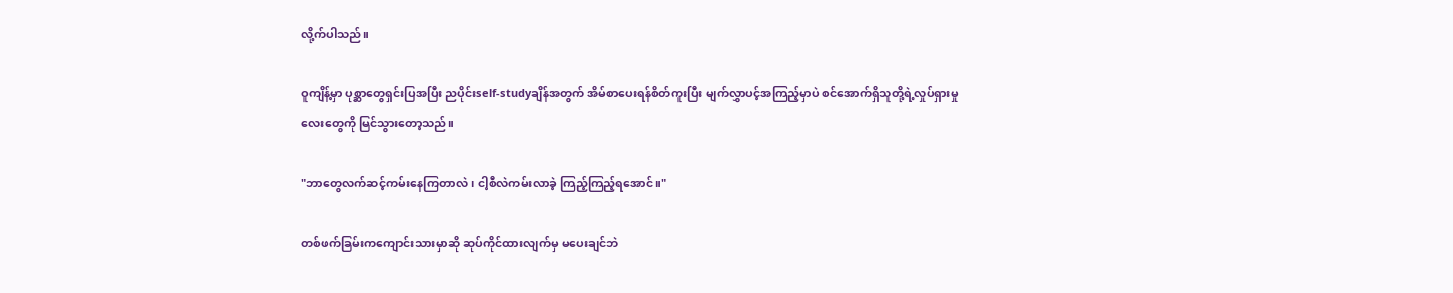လို့က်ပါသည်။

ဝူကျိန့်မှာ ပုစ္ဆာတွေရှင်းပြအပြီး ညပိုင်းself-studyချိန်အတွက် အိမ်စာပေးရန်စိတ်ကူးပြီး မျက်လွှာပင့်အကြည့်မှာပဲ စင်အောက်ရှိသူတို့ရဲ့လှုပ်ရှားမှုလေးတွေကို မြင်သွားတော့သည်။

"ဘာတွေလက်ဆင့်ကမ်းနေကြတာလဲ ၊ ငါ့စီလဲကမ်းလာခဲ့ ကြည့်ကြည့်ရအောင်။"

တစ်ဖက်ခြမ်းကကျောင်းသားမှာဆို ဆုပ်ကိုင်ထားလျက်မှ မပေးချင်ဘဲ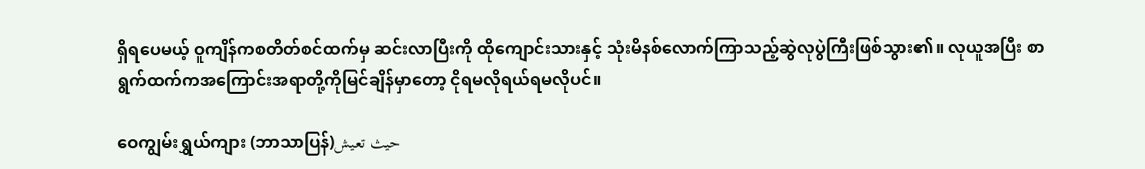ရှိရပေမယ့် ဝူကျိန်ကစတိတ်စင်ထက်မှ ဆင်းလာပြီးကို ထိုကျောင်းသားနှင့် သုံးမိနစ်လောက်ကြာသည့်ဆွဲလုပွဲကြီးဖြစ်သွား၏။ လုယူအပြီး စာရွက်ထက်ကအကြောင်းအရာတို့ကိုမြင်ချိန်မှာတော့ ငိုရမလိုရယ်ရမလိုပင်။

ဝေကျွမ်းရွှယ်ကျား (ဘာသာပြန်)حيث تعيش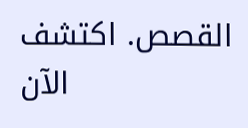القصص. اكتشف الآن